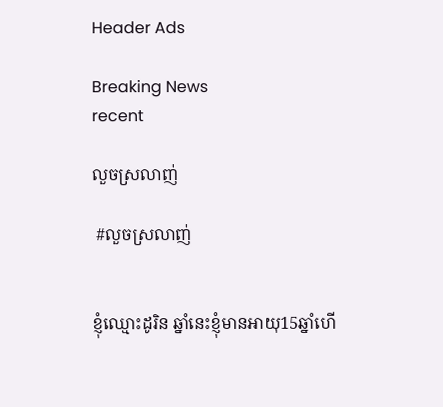Header Ads

Breaking News
recent

លួចស្រលាញ់

 #លួចស្រលាញ់


ខ្ញុំឈ្មោះដូរិន ឆ្នាំនេះខ្ញុំមានអាយុ15ឆ្នាំហើ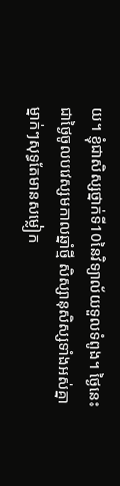យ។ ខ្ញុំជាសិស្សថ្នាក់ទី10នៃវិទ្យាល័យទួលទំពូង។ ថ្ងៃនេះជាថ្ងៃចូលបវេស្សមកាលឆ្នាំថ្មី សិស្សានុសិស្សទាំងអស់គ្នាម្នាក់ៗសុទ្ធតែមានសម្លៀក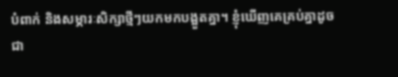បំពាក់ និងសម្ភារៈសិក្សាថ្មីៗយកមកបង្អួតគ្នា។ ខ្ញុំឃើញគេគ្រប់គ្នាដូចជា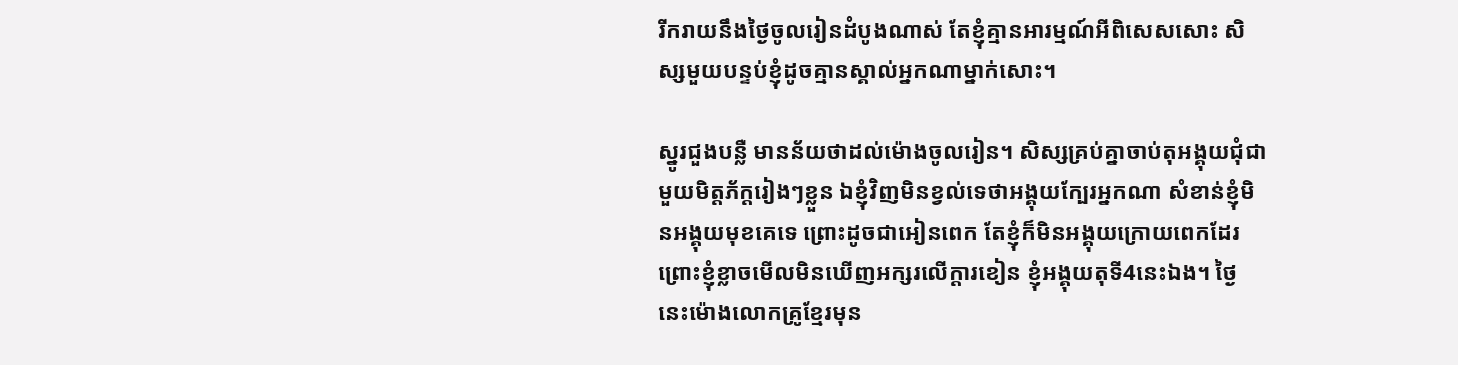រីករាយនឹងថ្ងៃចូលរៀនដំបូងណាស់ តែខ្ញុំគ្មានអារម្មណ៍អីពិសេសសោះ សិស្សមួយបន្ទប់ខ្ញុំដូចគ្មានស្គាល់អ្នកណាម្នាក់សោះ។

ស្នូរជួងបន្លឺ មានន័យថាដល់ម៉ោងចូលរៀន។ សិស្សគ្រប់គ្នាចាប់តុអង្គុយជុំជាមួយមិត្តភ័ក្តរៀងៗខ្លួន ឯខ្ញុំវិញមិនខ្វល់ទេថាអង្គុយក្បែរអ្នកណា សំខាន់ខ្ញុំមិនអង្គុយមុខគេទេ ព្រោះដូចជាអៀនពេក តែខ្ញុំក៏មិនអង្គុយក្រោយពេកដែរ ព្រោះខ្ញុំខ្លាចមើលមិនឃើញអក្សរលើក្តារខៀន ខ្ញុំអង្គុយតុទី4នេះឯង។ ថ្ងៃនេះម៉ោងលោកគ្រូខ្មែរមុន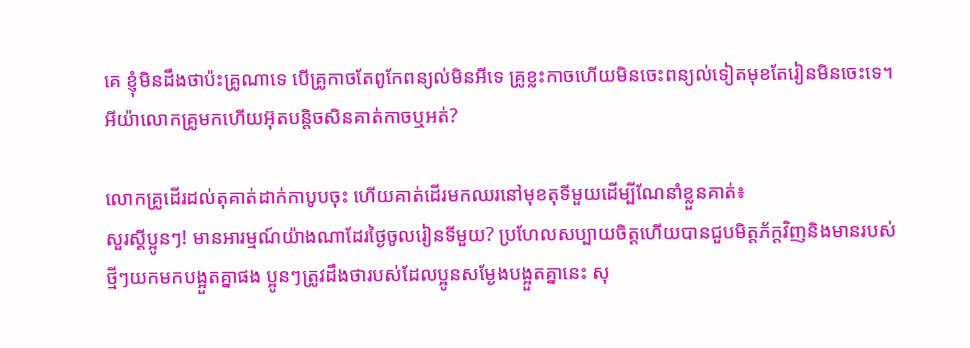គេ ខ្ញុំមិនដឹងថាប៉ះគ្រូណាទេ បើគ្រូកាចតែពូកែពន្យល់មិនអីទេ គ្រូខ្លះកាចហើយមិនចេះពន្យល់ទៀតមុខតែរៀនមិនចេះទេ។ អីយ៉ាលោកគ្រូមកហើយអ៊ុតបន្តិចសិនគាត់កាចឬអត់?

លោកគ្រូដើរដល់តុគាត់ដាក់កាបូបចុះ ហើយគាត់ដើរមកឈរនៅមុខតុទីមួយដើម្បីណែនាំខ្លួនគាត់៖
សួរស្តីប្អូនៗ! មានអារម្មណ៍យ៉ាងណាដែរថ្ងៃចូលរៀនទីមួយ? ប្រហែលសប្បាយចិត្តហើយបានជួបមិត្តភ័ក្តវិញនិងមានរបស់ថ្មីៗយកមកបង្អួតគ្នាផង ប្អូនៗត្រូវដឹងថារបស់ដែលប្អូនសម្ងែងបង្អួតគ្នានេះ សុ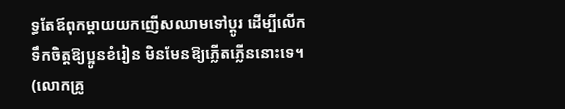ទ្ធតែឪពុកម្តាយយកញើសឈាមទៅប្តូរ ដើម្បីលើកទឹកចិត្តឱ្យប្អូនខំរៀន មិនមែនឱ្យភ្លើតភ្លើននោះទេ។ (លោកគ្រូ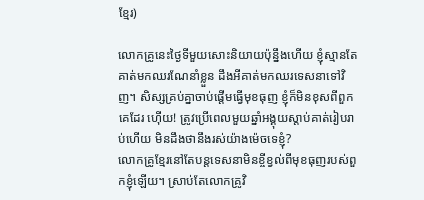ខ្មែរ)

លោកគ្រូនេះថ្ងៃទីមួយសោះនិយាយប៉ុន្នឹងហើយ ខ្ញុំស្មានតែគាត់មកឈរណែនាំខ្លួន ដឹងអីគាត់មកឈរទេសនាទៅវិញ។ សិស្សគ្រប់គ្នាចាប់ផ្តើមធ្វើមុខធុញ ខ្ញុំក៏មិនខុសពីពួកគេដែរ ហ៊ើយ! ត្រូវប្រើពេលមួយឆ្នាំអង្គុយស្តាប់គាត់រៀបរាប់ហើយ មិនដឹងថានឹងរស់យ៉ាងម៉េចទេខ្ញុំ?
លោកគ្រូខ្មែរនៅតែបន្តទេសនាមិនខ្ចីខ្វល់ពីមុខធុញរបស់ពួកខ្ញុំឡើយ។ ស្រាប់តែលោកគ្រូវិ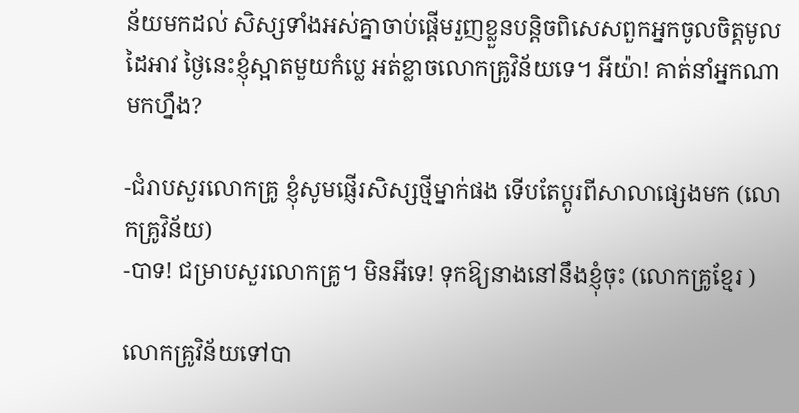ន័យមកដល់ សិស្សទាំងអស់គ្នាចាប់ផ្តើមរួញខ្លួនបន្តិចពិសេសពួកអ្នកចូលចិត្តមូលដៃអាវ ថ្ងៃនេះខ្ញុំស្អាតមួយកំប្លេ អត់ខ្លាចលោកគ្រូវិន័យទេ។ អីយ៉ា! គាត់នាំអ្នកណាមកហ្នឹង?

-ជំរាបសួរលោកគ្រូ ខ្ញុំសូមផ្ញើរសិស្សថ្មីម្នាក់ផង ទើបតែប្តូរពីសាលាផ្សេងមក (លោកគ្រូវិន័យ)
-បាទ! ជម្រាបសួរលោកគ្រូ។ មិនអីទេ! ទុកឱ្យនាងនៅនឹងខ្ញុំចុះ (លោកគ្រូខ្មែរ )

លោកគ្រូវិន័យទៅបា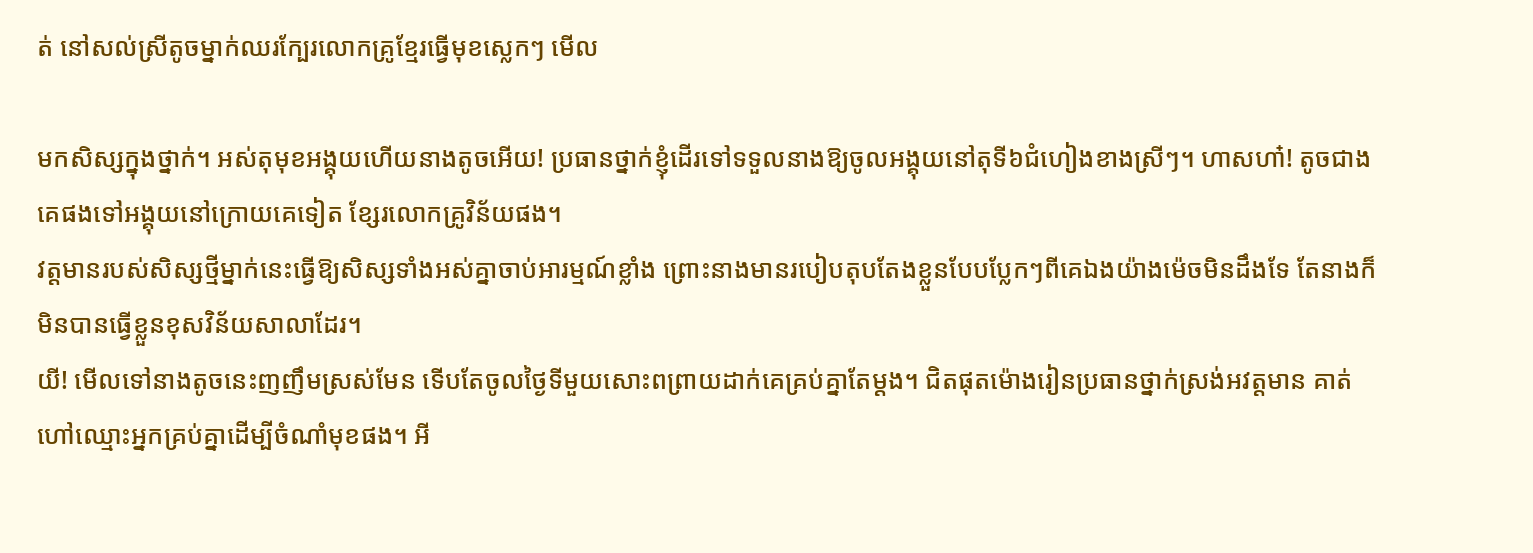ត់ នៅសល់ស្រីតូចម្នាក់ឈរក្បែរលោកគ្រូខ្មែរធ្វើមុខស្លេកៗ មើល

មកសិស្សក្នុងថ្នាក់។ អស់តុមុខអង្គុយហើយនាងតូចអើយ! ប្រធានថ្នាក់ខ្ញុំដើរទៅទទួលនាងឱ្យចូលអង្គុយនៅតុទី៦ជំហៀងខាងស្រីៗ។ ហាសហា៎! តូចជាងគេផងទៅអង្គុយនៅក្រោយគេទៀត ខ្សែរលោកគ្រូវិន័យផង។
វត្តមានរបស់សិស្សថ្មីម្នាក់នេះធ្វើឱ្យសិស្សទាំងអស់គ្នាចាប់អារម្មណ៍ខ្លាំង ព្រោះនាងមានរបៀបតុបតែងខ្លួនបែបប្លែកៗពីគេឯងយ៉ាងម៉េចមិនដឹងទែ តែនាងក៏មិនបានធ្វើខ្លួនខុសវិន័យសាលាដែរ។
យី! មើលទៅនាងតូចនេះញញឹមស្រស់មែន ទើបតែចូលថ្ងៃទីមួយសោះពព្រាយដាក់គេគ្រប់គ្នាតែម្តង។ ជិតផុតម៉ោងរៀនប្រធានថ្នាក់ស្រង់អវត្តមាន គាត់ហៅឈ្មោះអ្នកគ្រប់គ្នាដើម្បីចំណាំមុខផង។ អី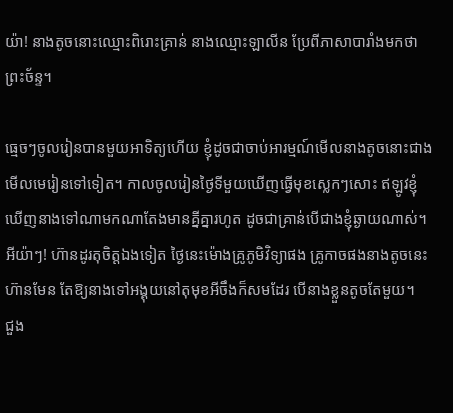យ៉ា! នាងតូចនោះឈ្មោះពិរោះគ្រាន់ នាងឈ្មោះឡាលីន ប្រែពីភាសាបារាំងមកថាព្រះច័ន្ទ។

ធ្មេចៗចូលរៀនបានមួយអាទិត្យហើយ ខ្ញុំដូចជាចាប់អារម្មណ៍មើលនាងតូចនោះជាងមើលមេរៀនទៅទៀត។ កាលចូលរៀនថ្ងៃទីមួយឃើញធ្វើមុខស្លេកៗសោះ ឥឡូវខ្ញុំឃើញនាងទៅណាមកណាតែងមានគ្នីគ្នារហូត ដូចជាគ្រាន់បើជាងខ្ញុំឆ្ងាយណាស់។ អីយ៉ាៗ! ហ៊ានដូរតុចិត្តឯងទៀត ថ្ងៃនេះម៉ោងគ្រូភូមិវិទ្យាផង គ្រូកាចផងនាងតូចនេះហ៊ានមែន តែឱ្យនាងទៅអង្គុយនៅតុមុខអីចឹងក៏សមដែរ បើនាងខ្លួនតូចតែមួយ។
ជួង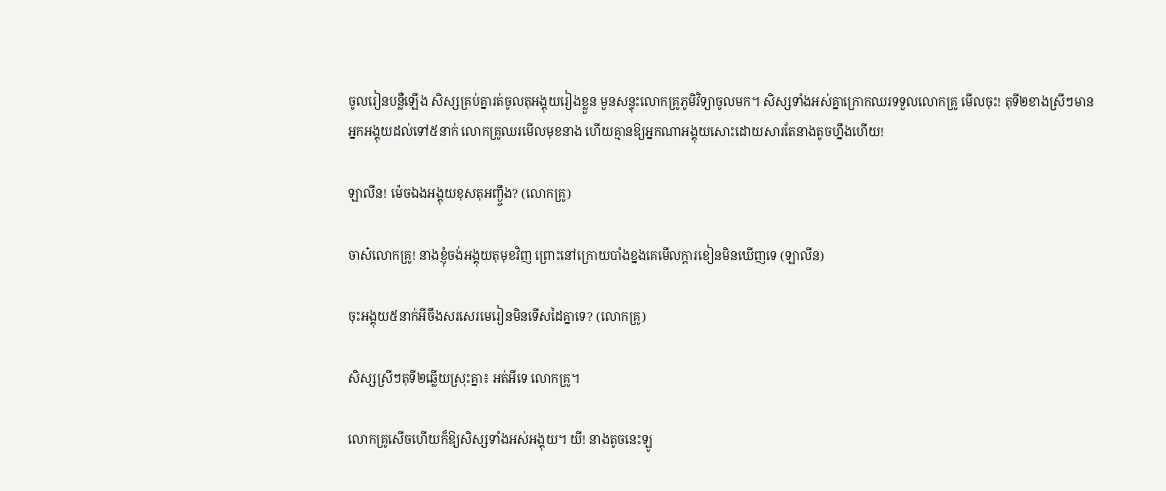ចូលរៀនបន្លឺឡើង សិស្សគ្រប់គ្នារត់ចូលតុអង្គុយរៀងខ្លួន មួនសន្ទុះលោកគ្រូភូមិវិទ្យាចូលមក។ សិស្សទាំងអស់គ្នាក្រោកឈរទទួលលោកគ្រូ មើលចុះ! តុទី២ខាងស្រីៗមានអ្នកអង្គុយដល់ទៅ៥នាក់ លោកគ្រូឈរមើលមុខនាង ហើយគ្មានឱ្យអ្នកណាអង្គុយសោះដោយសារតែនាងតូចហ្នឹងហើយ!

ឡាលីន! ម៉េចឯងអង្គុយខុសតុអញ្ង្ចឹង? (លោកគ្រូ)

ចាស៎លោកគ្រូ! នាងខ្ញុំចង់អង្គុយតុមុខវិញ ព្រោះនៅក្រោយបាំងខ្នងគេមើលក្តារខៀនមិនឃើញទេ (ឡាលីន)

ចុះអង្គុយ៥នាក់អីចឹងសរសេរមេរៀនមិនទើសដៃគ្នាទេ? (លោកគ្រូ)

សិស្សស្រីៗតុទី២ឆ្លើយស្រុះគ្នា៖ អត់អីទេ លោកគ្រូ។

លោកគ្រូសើចហើយក៏ឱ្យសិស្សទាំងអស់អង្គុយ។ យី! នាងតូចនេះឡូ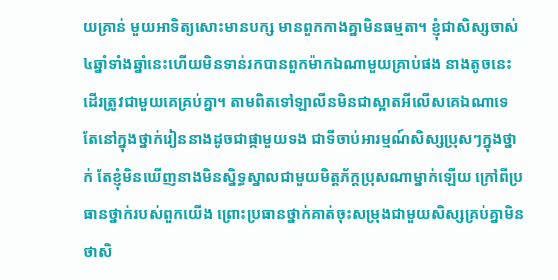យគ្រាន់ មួយអាទិត្យសោះមានបក្ស មានពួកកាងគ្នាមិនធម្មតា។ ខ្ញុំជាសិស្សចាស់៤ឆ្នាំទាំងឆ្នាំនេះហើយមិនទាន់រកបានពួកម៉ាកឯណាមួយគ្រាប់ផង នាងតូចនេះដើរត្រូវជាមួយគេគ្រប់គ្នា។ តាមពិតទៅឡាលីនមិនជាស្អាតអីលើសគេឯណាទេ តែនៅក្នុងថ្នាក់រៀននាងដូចជាផ្កាមួយទង ជាទីចាប់អារម្មណ៍សិស្សប្រុសៗក្នុងថ្នាក់ តែខ្ញុំមិនឃើញនាងមិនស្និទ្ធស្នាលជាមួយមិត្តភ័ក្តប្រុសណាម្នាក់ឡើយ ក្រៅពីប្រធានថ្នាក់របស់ពួកយើង ព្រោះប្រធានថ្នាក់គាត់ចុះសម្រុងជាមួយសិស្សគ្រប់គ្នាមិនថាសិ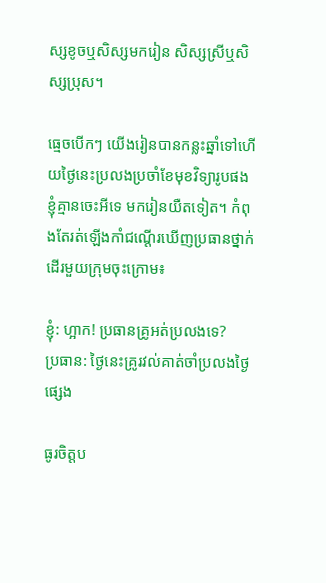ស្សខូចឬសិស្សមករៀន សិស្សស្រីឬសិស្សប្រុស។

ធ្មេចបើកៗ យើងរៀនបានកន្លះឆ្នាំទៅហើយថ្ងៃនេះប្រលងប្រចាំខែមុខវិទ្យារូបផង ខ្ញុំគ្មានចេះអីទេ មករៀនយឺតទៀត។ កំពុងតែរត់ឡើងកាំជណ្តើរឃើញប្រធានថ្នាក់ដើរមួយក្រុមចុះក្រោម៖

ខ្ញុំ: ហ្អាក! ប្រធានគ្រូអត់ប្រលងទេ?
ប្រធាន: ថ្ងៃនេះគ្រូរវល់គាត់ចាំប្រលងថ្ងៃផ្សេង

ធូរចិត្តប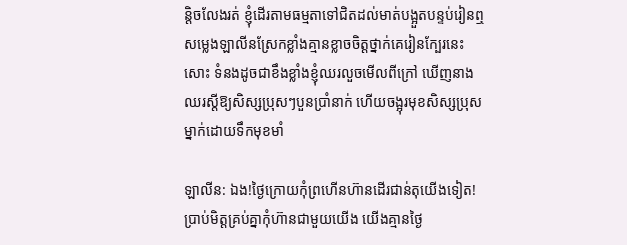ន្តិចលែងរត់ ខ្ញុំដើរតាមធម្មតាទៅជិតដល់មាត់បង្អួតបន្ទប់រៀនឮសម្លេងឡាលីនស្រែកខ្លាំងគ្មានខ្លាចចិត្តថ្នាក់គេរៀនក្បែរនេះសោះ ទំនងដូចជាខឹងខ្លាំងខ្ញុំឈរលួចមើលពីក្រៅ ឃើញនាងឈរស្តីឱ្យសិស្សប្រុសៗបួនប្រាំនាក់ ហើយចង្អុរមុខសិស្សប្រុសម្នាក់ដោយទឹកមុខមាំ

ឡាលីន: ឯង!ថ្ងៃក្រោយកុំព្រហើនហ៊ានដើរជាន់តុយើងទៀត! ប្រាប់មិត្តគ្រប់គ្នាកុំហ៊ានជាមួយយើង យើងគ្មានថ្ងៃ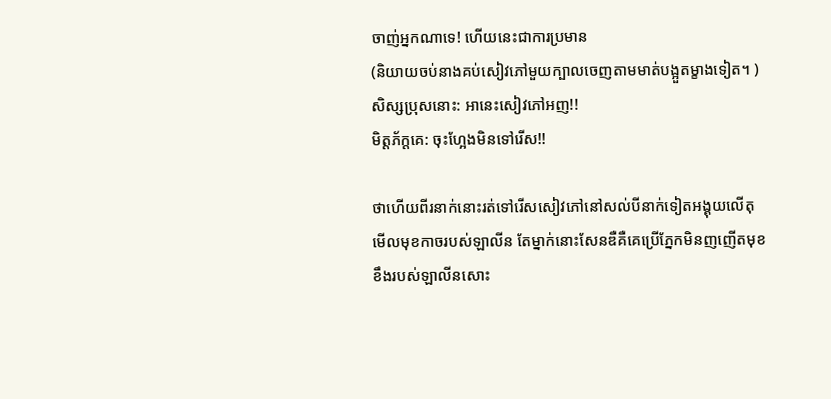ចាញ់អ្នកណាទេ! ហើយនេះជាការប្រមាន
(និយាយចប់នាងគប់សៀវភៅមួយក្បាលចេញតាមមាត់បង្អួតម្ខាងទៀត។ )
សិស្សប្រុសនោះ: អានេះសៀវភៅអញ!!
មិត្តភ័ក្តគេ: ចុះហ្អែងមិនទៅរើស!!

ថាហើយពីរនាក់នោះរត់ទៅរើសសៀវភៅនៅសល់បីនាក់ទៀតអង្គុយលើតុមើលមុខកាចរបស់ឡាលីន តែម្នាក់នោះសែនឌឺគឺគេប្រើភ្នែកមិនញញើតមុខខឹងរបស់ឡាលីនសោះ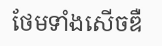ថែមទាំងសើចឌឺ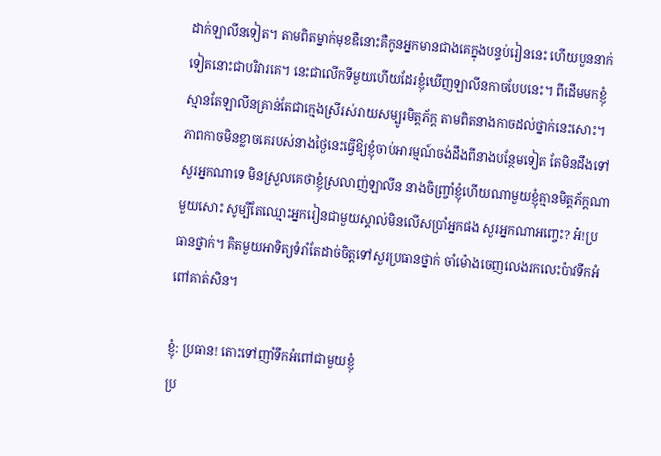ដាក់ឡាលីនទៀត។ តាមពិតម្នាក់មុខឌឺនោះគឺកូនអ្នកមានជាងគេក្នុងបន្ទប់រៀននេះ ហើយបួននាក់ទៀតនោះជាបរិវារគេ។ នេះជាលើកទីមួយហើយដែរខ្ញុំឃើញឡាលីនកាចបែបនេះ។ ពីដើមមកខ្ញុំស្មានតែឡាលីនគ្រាន់តែជាក្មេងស្រីរស់រាយសម្បូរមិត្តភ័ក្ត តាមពិតនាងកាចដល់ថ្នាក់នេះសោះ។
ភាពកាចមិនខ្លាចគេរបស់នាងថ្ងៃនេះធ្វើឱ្យខ្ញុំចាប់អារម្មណ៍ចង់ដឹងពីនាងបន្ថែមទៀត តែមិនដឹងទៅសួរអ្នកណាទេ មិនស្រួលគេថាខ្ញុំស្រលាញ់ឡាលីន នាងចិញ្ច្រាំខ្ញុំហើយណាមួយខ្ញុំគ្មានមិត្តភ័ក្តណាមួយសោះ សូម្បីតែឈ្មោះអ្នករៀនជាមួយស្គាល់មិនលើសប្រាំអ្នកផង សួរអ្នកណាអញ្ចេះ? អ៎!ប្រធានថ្នាក់។ គិតមួយអាទិត្យទំរាំតែដាច់ចិត្តទៅសួរប្រធានថ្នាក់ ចាំម៉ោងចេញលេងរកលេះប៉ាវទឹកអំពៅគាត់សិន។

ខ្ញុំ: ប្រធាន! តោះទៅញាំទឹកអំពៅជាមួយខ្ញុំ
ប្រ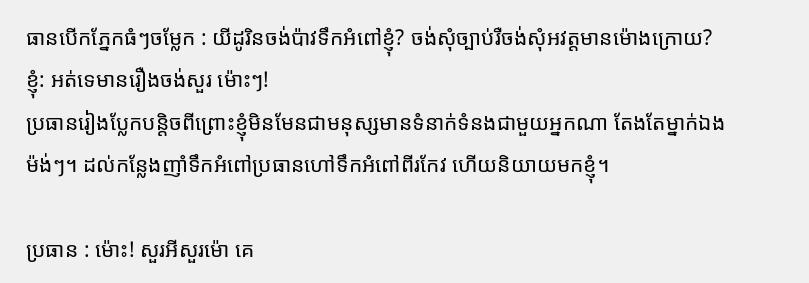ធានបើកភ្នែកធំៗចម្លែក : យីដូរិនចង់ប៉ាវទឹកអំពៅខ្ញុំ? ចង់សុំច្បាប់រឺចង់សុំអវត្តមានម៉ោងក្រោយ?
ខ្ញុំ: អត់ទេមានរឿងចង់សួរ ម៉ោះៗ!
ប្រធានរៀងប្លែកបន្តិចពីព្រោះខ្ញុំមិនមែនជាមនុស្សមានទំនាក់ទំនងជាមួយអ្នកណា តែងតែម្នាក់ឯងម៉ង់ៗ។ ដល់កន្លែងញាំទឹកអំពៅប្រធានហៅទឹកអំពៅពីរកែវ ហើយនិយាយមកខ្ញុំ។

ប្រធាន : ម៉ោះ! សួរអីសួរម៉ោ គេ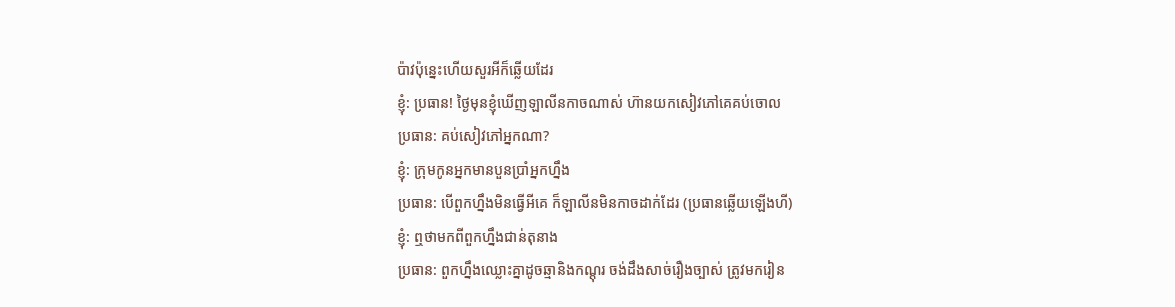ប៉ាវប៉ុន្នេះហើយសួរអីក៏ឆ្លើយដែរ
ខ្ញុំ: ប្រធាន! ថ្ងៃមុនខ្ញុំឃើញឡាលីនកាចណាស់ ហ៊ានយកសៀវភៅគេគប់ចោល
ប្រធាន: គប់សៀវភៅអ្នកណា?
ខ្ញុំ: ក្រុមកូនអ្នកមានបួនប្រាំអ្នកហ្នឹង
ប្រធាន: បើពួកហ្នឹងមិនធ្វើអីគេ ក៏ឡាលីនមិនកាចដាក់ដែរ (ប្រធានឆ្លើយឡើងហី)
ខ្ញុំ: ឮថាមកពីពួកហ្នឹងជាន់តុនាង
ប្រធាន: ពួកហ្នឹងឈ្លោះគ្នាដូចឆ្មានិងកណ្តុរ ចង់ដឹងសាច់រឿងច្បាស់ ត្រូវមករៀន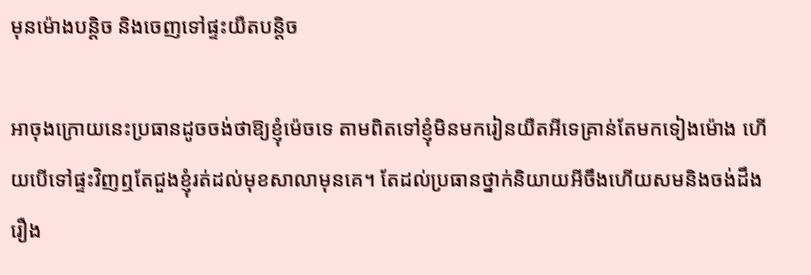មុនម៉ោងបន្តិច និងចេញទៅផ្ទះយឺតបន្តិច

អាចុងក្រោយនេះប្រធានដូចចង់ថាឱ្យខ្ញុំម៉េចទេ តាមពិតទៅខ្ញុំមិនមករៀនយឺតអីទេគ្រាន់តែមកទៀងម៉ោង ហើយបើទៅផ្ទះវិញឮតែជួងខ្ញុំរត់ដល់មុខសាលាមុនគេ។ តែដល់ប្រធានថ្នាក់និយាយអីចឹងហើយសមនិងចង់ដឹងរឿង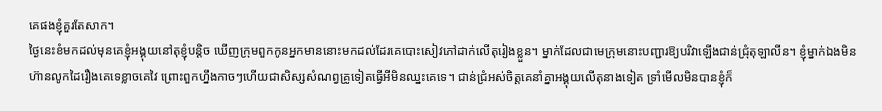គេផងខ្ញុំគួរតែសាក។
ថ្ងៃនេះខំមកដល់មុនគេខ្ញុំអង្គុយនៅតុខ្ញុំបន្តិច ឃើញក្រុមពួកកូនអ្នកមាននោះមកដល់ដែរគេបោះសៀវភៅដាក់លើតុរៀងខ្លួន។ ម្នាក់ដែលជាមេក្រុមនោះបញ្ជារឱ្យបរិវាឡើងជាន់ជ្រុំតុឡាលីន។ ខ្ញុំម្នាក់ឯងមិនហ៊ានលូកដៃរឿងគេទេខ្លាចគេវៃ ព្រោះពួកហ្នឹងកាចៗហើយជាសិស្សសំណព្វគ្រូទៀតធ្វើអីមិនឈ្នះគេទេ។ ជាន់ជ្រំអស់ចិត្តគេនាំគ្នាអង្គុយលើតុនាងទៀត ទ្រាំមើលមិនបានខ្ញុំក៏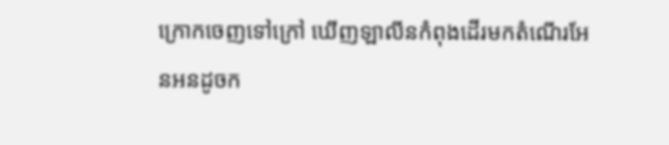ក្រោកចេញទៅក្រៅ ឃើញឡាលីនកំពុងដើរមកតំណើរអែនអនដូចក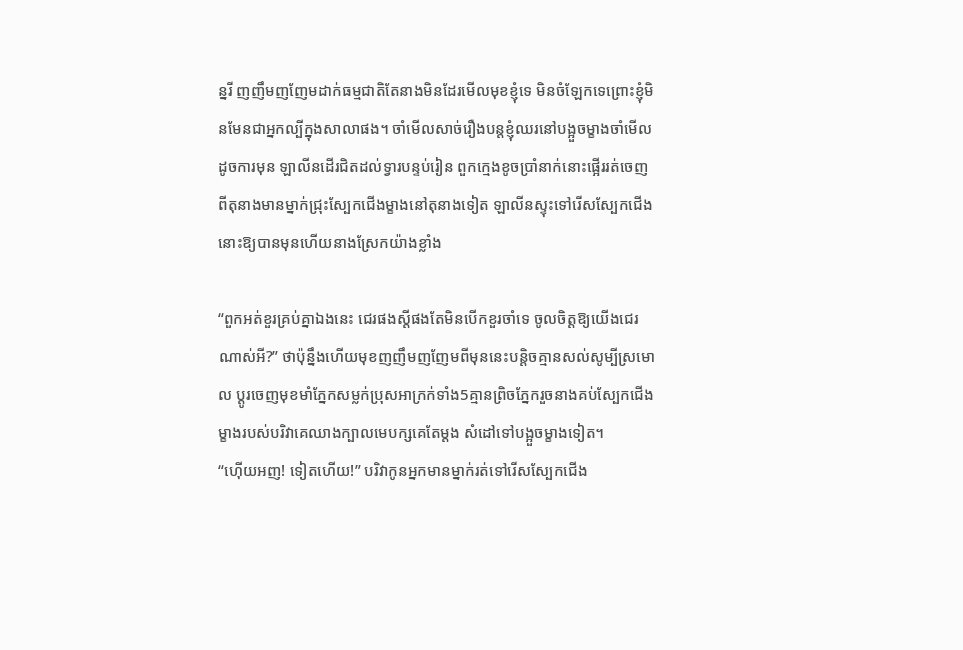ន្នរី ញញឹមញញែមដាក់ធម្មជាតិតែនាងមិនដែរមើលមុខខ្ញុំទេ មិនចំឡែកទេព្រោះខ្ញុំមិនមែនជាអ្នកល្បីក្នុងសាលាផង។ ចាំមើលសាច់រឿងបន្តខ្ញុំឈរនៅបង្អួចម្ខាងចាំមើលដូចការមុន ឡាលីនដើរជិតដល់ទ្វារបន្ទប់រៀន ពួកក្មេងខូចប្រាំនាក់នោះផ្អើររត់ចេញពីតុនាងមានម្នាក់ជ្រុះស្បែកជើងម្ខាងនៅតុនាងទៀត ឡាលីនស្ទុះទៅរើសស្បែកជើងនោះឱ្យបានមុនហើយនាងស្រែកយ៉ាងខ្លាំង

“ពួកអត់ខួរគ្រប់គ្នាឯងនេះ ជេរផងស្តីផងតែមិនបើកខួរចាំទេ ចូលចិត្តឱ្យយើងជេរណាស់អី?” ថាប៉ុន្នឹងហើយមុខញញឹមញញែមពីមុននេះបន្តិចគ្មានសល់សូម្បីស្រមោល ប្តូរចេញមុខមាំភ្នែកសម្លក់ប្រុសអាក្រក់ទាំង5គ្មានព្រិចភ្នែករួចនាងគប់ស្បែកជើងម្ខាងរបស់បរិវាគេឈាងក្បាលមេបក្សគេតែម្តង សំដៅទៅបង្អួចម្ខាងទៀត។
“ហ៊ើយអញ! ទៀតហើយ!” បរិវាកូនអ្នកមានម្នាក់រត់ទៅរើសស្បែកជើង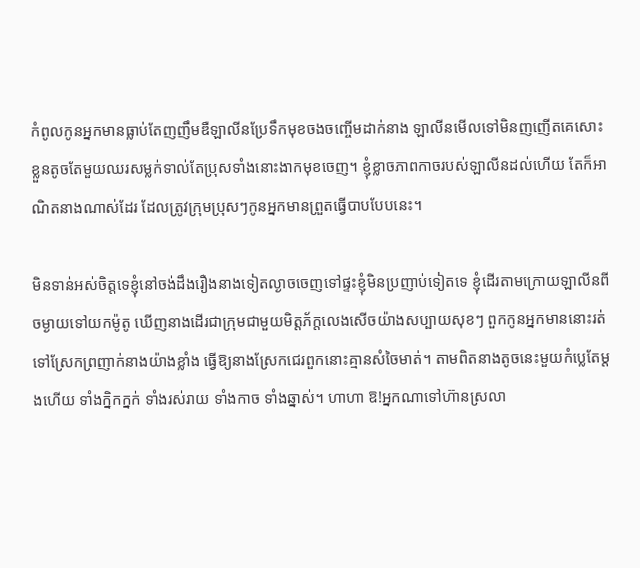កំពូលកូនអ្នកមានធ្លាប់តែញញឹមឌឺឡាលីនប្រែទឹកមុខចងចញ្ចើមដាក់នាង ឡាលីនមើលទៅមិនញញើតគេសោះខ្លួនតូចតែមួយឈរសម្លក់ទាល់តែប្រុសទាំងនោះងាកមុខចេញ។ ខ្ញុំខ្លាចភាពកាចរបស់ឡាលីនដល់ហើយ តែក៏អាណិតនាងណាស់ដែរ ដែលត្រូវក្រុមប្រុសៗកូនអ្នកមានព្រួតធ្វើបាបបែបនេះ។

មិនទាន់អស់ចិត្តទេខ្ញុំនៅចង់ដឹងរឿងនាងទៀតល្ងាចចេញទៅផ្ទះខ្ញុំមិនប្រញាប់ទៀតទេ ខ្ញុំដើរតាមក្រោយឡាលីនពីចម្ងាយទៅយកម៉ូតូ ឃើញនាងដើរជាក្រុមជាមួយមិត្តភ័ក្តលេងសើចយ៉ាងសប្បាយសុខៗ ពួកកូនអ្នកមាននោះរត់ទៅស្រែកព្រញាក់នាងយ៉ាងខ្លាំង ធ្វើឱ្យនាងស្រែកជេរពួកនោះគ្មានសំចៃមាត់។ តាមពិតនាងតូចនេះមួយកំប្លេតែម្តងហើយ ទាំងក្និកក្នក់ ទាំងរស់រាយ ទាំងកាច ទាំងឆ្នាស់។ ហាហា ឱ!អ្នកណាទៅហ៊ានស្រលា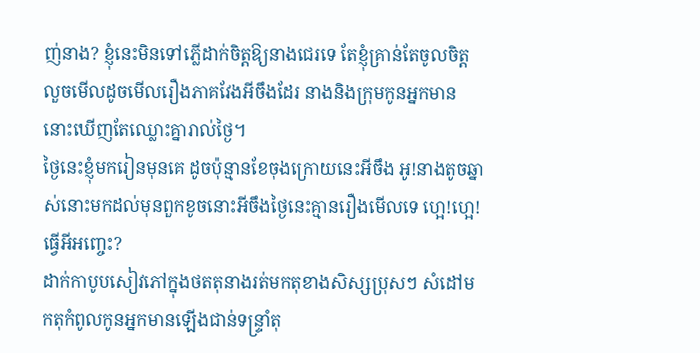ញ់នាង? ខ្ញុំនេះមិនទៅភ្លើដាក់ចិត្តឱ្យនាងជេរទេ តែខ្ញុំគ្រាន់តែចូលចិត្តលួចមើលដូចមើលរឿងភាគវែងអីចឹងដែរ នាងនិងក្រុមកូនអ្នកមាននោះឃើញតែឈ្លោះគ្នារាល់ថ្ងៃ។
ថ្ងៃនេះខ្ញុំមករៀនមុនគេ ដូចប៉ុន្មានខែចុងក្រោយនេះអីចឹង អូ!នាងតូចឆ្នាស់នោះមកដល់មុនពួកខូចនោះអីចឹងថ្ងៃនេះគ្មានរឿងមើលទេ ហ្អេ!ហ្អេ! ធ្វើអីអញ្ចេះ?
ដាក់កាបូបសៀវភៅក្នុងថតតុនាងរត់មកតុខាងសិស្សប្រុសៗ សំដៅមកតុកំពូលកូនអ្នកមានឡើងជាន់ទន្រ្ទាំតុ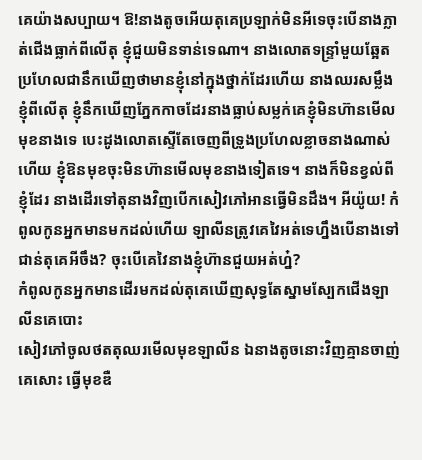គេយ៉ាងសប្បាយ។ ឱ!នាងតូចអើយតុគេប្រឡាក់មិនអីទេចុះបើនាងភ្លាត់ជើងធ្លាក់ពីលើតុ ខ្ញុំជួយមិនទាន់ទេណា។ នាងលោតទន្ទ្រាំមួយឆ្អែតប្រហែលជានឹកឃើញថាមានខ្ញុំនៅក្នុងថ្នាក់ដែរហើយ នាងឈរសម្លឹងខ្ញុំពីលើតុ ខ្ញុំនឹកឃើញភ្នែកកាចដែរនាងធ្លាប់សម្លក់គេខ្ញុំមិនហ៊ានមើលមុខនាងទេ បេះដូងលោតស្ទើតែចេញពីទ្រូងប្រហែលខ្លាចនាងណាស់ហើយ ខ្ញុំឱនមុខចុះមិនហ៊ានមើលមុខនាងទៀតទេ។ នាងក៏មិនខ្វល់ពីខ្ញុំដែរ នាងដើរទៅតុនាងវិញបើកសៀវភៅអានធ្វើមិនដឹង។ អីយ៉ូយ! កំពូលកូនអ្នកមានមកដល់ហើយ ឡាលីនត្រូវគេវៃអត់ទេហ្នឹងបើនាងទៅជាន់តុគេអីចឹង? ចុះបើគេវៃនាងខ្ញុំហ៊ានជួយអត់ហ្ន៎?
កំពូលកូនអ្នកមានដើរមកដល់តុគេឃើញសុទ្ធតែស្នាមស្បែកជើងឡាលីនគេបោះ
សៀវភៅចូលថតតុឈរមើលមុខឡាលីន ឯនាងតូចនោះវិញគ្មានចាញ់គេសោះ ធ្វើមុខឌឺ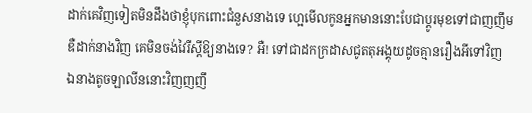ដាក់គេវិញទៀតមិនដឹងថាខ្ញុំបុកពោះជំនួសនាងទេ ហ្អេមើលកូនអ្នកមាននោះបែជាប្តូរមុខទៅជាញញឹមឌឺដាក់នាងវិញ គេមិនចង់វៃរឺស្តីឱ្យនាងទេ? អឺ! ទៅជាដកក្រដាសជូតតុអង្គុយដូចគ្មានរឿងអីទៅវិញ ឯនាងតូចឡាលីននោះវិញញញឹ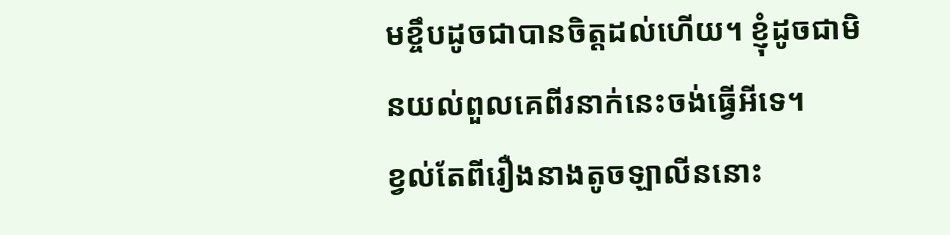មខ្ចឹបដូចជាបានចិត្តដល់ហើយ។ ខ្ញុំដូចជាមិនយល់ពួលគេពីរនាក់នេះចង់ធ្វើអីទេ។
ខ្វល់តែពីរឿងនាងតូចឡាលីននោះ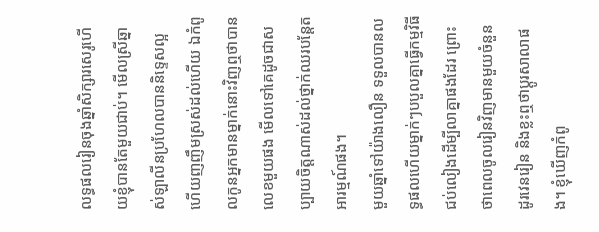លទ្ធផលរៀនចុងឆ្នាំសិក្សារសេរូហើយខ្ញុំបានតែមួយជាប់។ មើលស្រីឆ្នាស់ឡាលីនប្រហែលបាននិទ្ទេសល្អហើយញញឹមស្រស់ដល់ហើយ ឯកំពូលកូនអ្នកមានម្នាក់នោះវិញឮថាបានលេខមួយផង មើលទៅគេដូចជាសប្បាយចិត្តណាស់ដល់ថ្នាក់ឈរបន្តែតអារម្មណ៍ផង។
មួយឆ្នាំទៅយ៉ាងលឿន ទទួលបានលទ្ធផលហើយម្នាក់ៗបបួលគ្នាធ្វើកម្មវិធីជប់លៀងដើម្បីលាគ្នាផងដែរ ព្រោះថាពេលចូលរៀនវិញមានមួយចំនួនដូរវេនរៀន និងខ្លះឮថាប្តូរសាលាផង។ ខ្ញុំឃើញកំពូ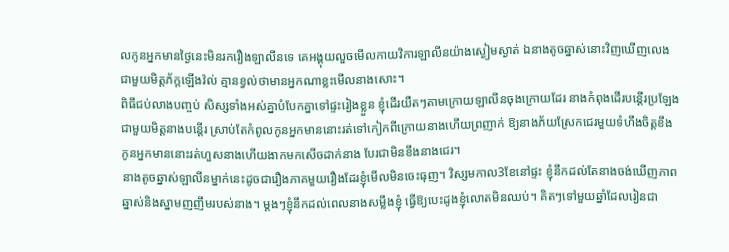លកូនអ្នកមានថ្ងៃនេះមិនរករឿងឡាលីនទេ គេអង្គុយលួចមើលកាយវិការឡាលីនយ៉ាងស្ងៀមស្ងាត់ ឯនាងតូចឆ្នាស់នោះវិញឃើញលេងជាមួយមិត្តភ័ក្តឡើងវ៉ល់ គ្មានខ្វល់ថាមានអ្នកណាខ្លះមើលនាងសោះ។
ពិធីជប់លាងបញ្ចប់ សិស្សទាំងអស់គ្នាបំបែកគ្នាទៅផ្ទះរៀងខ្លួន ខ្ញុំដើរយឺតៗតាមក្រោយឡាលីនចុងក្រោយដែរ នាងកំពុងដើរបន្តើរប្រឡែងជាមួយមិត្តនាងបន្តើរ ស្រាប់តែកំពូលកូនអ្នកមាននោះរត់ទៅកៀកពីក្រោយនាងហើយព្រញាក់ ឱ្យនាងភ័យស្រែកជេរមួយទំហឹងចិត្តខឹង កូនអ្នកមាននោះរត់ហួសនាងហើយងាកមកសើចដាក់នាង បែរជាមិនខឹងនាងជេរ។
នាងតូចឆ្នាស់ឡាលីនម្នាក់នេះដូចជារឿងភាគមួយរឿងដែរខ្ញុំមើលមិនចេះធុញ។ វិស្សមកាល3ខែនៅផ្ទះ ខ្ញុំនឹកដល់តែនាងចង់ឃើញភាពឆ្នាស់និងស្នាមញញឹមរបស់នាង។ ម្តងៗខ្ញុំនឹកដល់ពេលនាងសម្លឹងខ្ញុំ ធ្វើឱ្យបេះដូងខ្ញុំលោតមិនឈប់។ គិតៗទៅមួយឆ្នាំដែលរៀនជា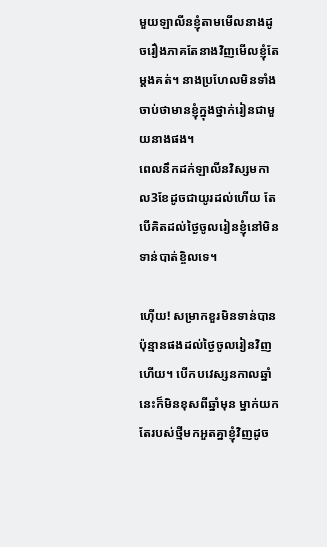មួយឡាលីនខ្ញុំតាមមើលនាងដូចរឿងភាគតែនាងវិញមើលខ្ញុំតែម្តងគត់។ នាងប្រហែលមិនទាំងចាប់ថាមានខ្ញុំក្នុងថ្នាក់រៀនជាមួយនាងផង។
ពេលនឹកដក់ឡាលីនវិស្សមកាល3ខែដូចជាយូរដល់ហើយ តែបើគិតដល់ថ្ងៃចូលរៀនខ្ញុំនៅមិនទាន់បាត់ខ្ចិលទេ។

ហ៊ើយ! សម្រាកខួរមិនទាន់បានប៉ុន្មានផងដល់ថ្ងៃចូលរៀនវិញហើយ។ បើកបវេស្សនកាលឆ្នាំនេះក៏មិនខុសពីឆ្នាំមុន ម្នាក់យកតែរបស់ថ្មីមកអួតគ្នាខ្ញុំវិញដូច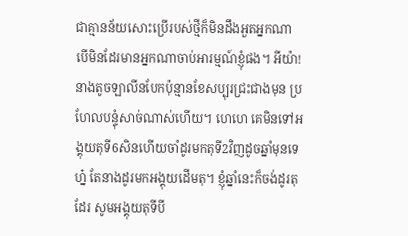ជាគ្មានន័យសោះប្រើរបស់ថ្មីក៏មិនដឹងអួតអ្នកណា បើមិនដែរមានអ្នកណាចាប់អារម្មណ៍ខ្ញុំផង។ អីយ៉ា! នាងតូចឡាលីនបែកប៉ុន្មានខែសប្បុរជ្រះជាងមុន ប្រហែលបន្ទុំសាច់ណាស់ហើយ។ ហេហេ គេមិនទៅអង្គុយតុទី6សិនហើយចាំដូរមកតុទី2វិញដូចឆ្នាំមុនទេហ្ន៎ តែនាងដូរមកអង្គុយដើមតុ។ ខ្ញុំឆ្នាំនេះក៏ចង់ដូរតុដែរ សូមអង្គុយតុទីបី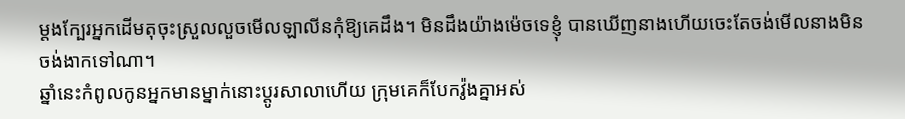ម្តងក្បែរអ្នកដើមតុចុះស្រួលលួចមើលឡាលីនកុំឱ្យគេដឹង។ មិនដឹងយ៉ាងម៉េចទេខ្ញុំ បានឃើញនាងហើយចេះតែចង់មើលនាងមិនចង់ងាកទៅណា។
ឆ្នាំនេះកំពូលកូនអ្នកមានម្នាក់នោះប្តូរសាលាហើយ ក្រុមគេក៏បែកវ៉ូងគ្នាអស់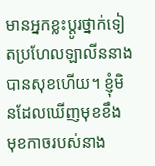មានអ្នកខ្លះប្តូរថ្នាក់ទៀតប្រហែលឡាលីននាងបានសុខហើយ។ ខ្ញុំមិនដែលឃើញមុខខឹង មុខកាចរបស់នាង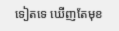ទៀតទេ ឃើញតែមុខ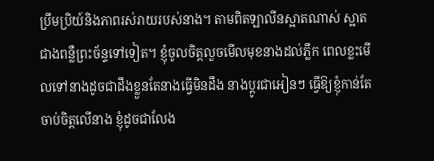ប្រឹមប្រិយ៍និងភាពរស់រាយរបស់នាង។ តាមពិតឡាលីនស្អាតណាស់ ស្អាតជាងពន្លឺព្រះច័ន្ទទៅទៀត។ ខ្ញុំចូលចិត្តលួចមើលមុខនាងដល់ភ្លឹក ពេលខ្លះមើលទៅនាងដូចជាដឹងខ្លួនតែនាងធ្វើមិនដឹង នាងប្តូរជាអៀនៗ ធ្វើឱ្យខ្ញុំកាន់តែចាប់ចិត្តលើនាង ខ្ញុំដូចជាលែង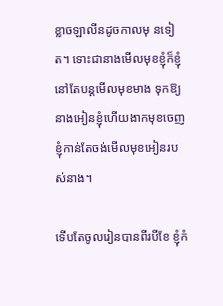ខ្លាចឡាលីនដូចកាលមុ នទៀត។ ទោះជានាងមើលមុខខ្ញុំក៏ខ្ញុំនៅតែបន្តមើលមុខមាង ទុកឱ្យនាងអៀនខ្ញុំហើយងាកមុខចេញ ខ្ញុំកាន់តែចង់មើលមុខអៀនរបស់នាង។

ទើបតែចូលរៀនបានពីរបីខែ ខ្ញុំកំ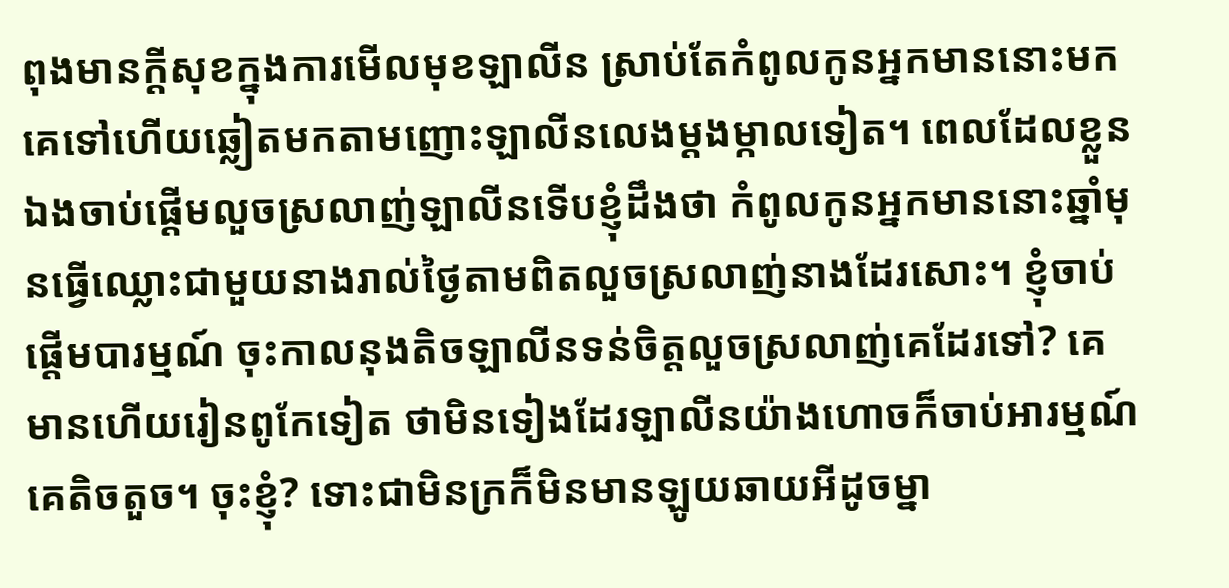ពុងមានក្តីសុខក្នុងការមើលមុខឡាលីន ស្រាប់តែកំពូលកូនអ្នកមាននោះមក គេទៅហើយឆ្លៀតមកតាមញោះឡាលីនលេងម្តងម្កាលទៀត។ ពេលដែលខ្លួនឯងចាប់ផ្តើមលួចស្រលាញ់ឡាលីនទើបខ្ញុំដឹងថា កំពូលកូនអ្នកមាននោះឆ្នាំមុនធ្វើឈ្លោះជាមួយនាងរាល់ថ្ងៃតាមពិតលួចស្រលាញ់នាងដែរសោះ។ ខ្ញុំចាប់ផ្តើមបារម្មណ៍ ចុះកាលនុងតិចឡាលីនទន់ចិត្តលួចស្រលាញ់គេដែរទៅ? គេមានហើយរៀនពូកែទៀត ថាមិនទៀងដែរឡាលីនយ៉ាងហោចក៏ចាប់អារម្មណ៍គេតិចតួច។ ចុះខ្ញុំ? ទោះជាមិនក្រក៏មិនមានឡូយឆាយអីដូចម្នា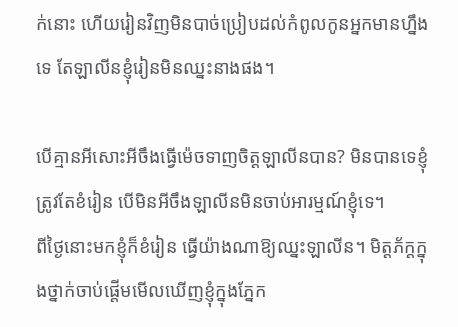ក់នោះ ហើយរៀនវិញមិនបាច់ប្រៀបដល់កំពូលកូនអ្នកមានហ្នឹងទេ តែឡាលីនខ្ញុំរៀនមិនឈ្នះនាងផង។

បើគ្មានអីសោះអីចឹងធ្វើម៉េចទាញចិត្តឡាលីនបាន? មិនបានទេខ្ញុំត្រូវតែខំរៀន បើមិនអីចឹងឡាលីនមិនចាប់អារម្មណ៍ខ្ញុំទេ។
ពីថ្ងៃនោះមកខ្ញុំក៏ខំរៀន ធ្វើយ៉ាងណាឱ្យឈ្នះឡាលីន។ មិត្តភ័ក្តក្នុងថ្នាក់ចាប់ផ្តើមមើលឃើញខ្ញុំក្នុងភ្នែក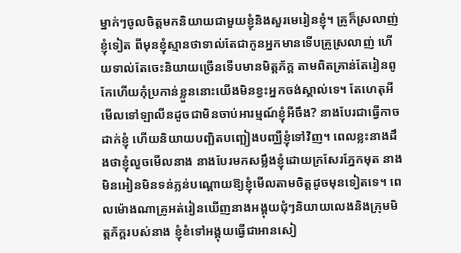ម្នាក់ៗចូលចិត្តមកនិយាយជាមួយខ្ញុំនិងសួរមេរៀនខ្ញុំ។ គ្រូក៏ស្រលាញ់ខ្ញុំទៀត ពីមុនខ្ញុំស្មានថាទាល់តែជាកូនអ្នកមានទើបគ្រូស្រលាញ់ ហើយទាល់តែចេះនិយាយច្រើនទើបមានមិត្តភ័ក្ត តាមពិតគ្រាន់តែរៀនពូកែហើយកុំប្រកាន់ខ្លួននោះយើងមិនខ្វះអ្នកចង់ស្គាល់ទេ។ តែហេតុអីមើលទៅឡាលីនដូចជាមិនចាប់អារម្មណ៍ខ្ញុំអីចឹង? នាងបែរជាធ្វើកាចដាក់ខ្ញុំ ហើយនិយាយបញ្ឆិតបញ្ឆៀងបញ្ឈឺខ្ញុំទៅវិញ។ ពេលខ្លះនាងដឹងថាខ្ញុំលួចមើលនាង នាងបែរមកសម្លឹងខ្ញុំដោយក្រសែរភ្នែកមុត នាងមិនអៀនមិនទន់ភ្លន់បណ្តោយឱ្យខ្ញុំមើលតាមចិត្តដូចមុនទៀតទេ។ ពេលម៉ោងណាគ្រូអត់រៀនឃើញនាងអង្គុយជុំៗនិយាយលេងនិងក្រុមមិត្តភ័ក្តរបស់នាង ខ្ញុំខំទៅអង្គុយធ្វើជាអានសៀ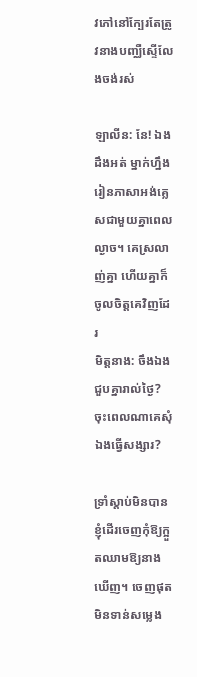វភៅនៅក្បែរតែត្រូវនាងបញ្ឈឺស្ទើលែងចង់រស់

ឡាលីន: នែ! ឯងដឹងអត់ ម្នាក់ហ្នឹងរៀនភាសាអង់គ្លេសជាមួយគ្នាពេលល្ងាច។ គេស្រលាញ់គ្នា ហើយគ្នាក៏ចូលចិត្តគេវិញដែរ
មិត្តនាង: ចឹងឯងជួបគ្នារាល់ថ្ងៃ? ចុះពេលណាគេសុំឯងធ្វើសង្សារ?

ទ្រាំស្តាប់មិនបានខ្ញុំដើរចេញកុំឱ្យក្អួតឈាមឱ្យនាងឃើញ។ ចេញផុតមិនទាន់សម្លេង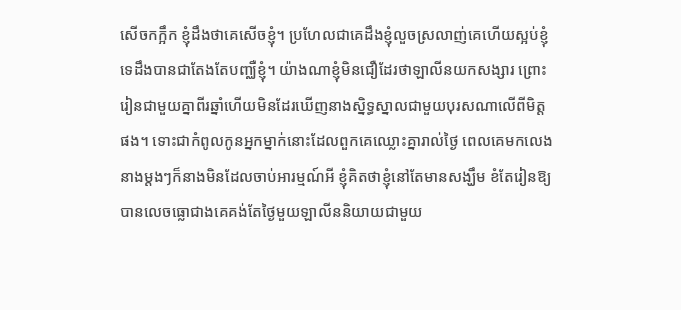សើចកក្អឹក ខ្ញុំដឹងថាគេសើចខ្ញុំ។ ប្រហែលជាគេដឹងខ្ញុំលួចស្រលាញ់គេហើយស្អប់ខ្ញុំទេដឹងបានជាតែងតែបញ្ឈឺខ្ញុំ។ យ៉ាងណាខ្ញុំមិនជឿដែរថាឡាលីនយកសង្សារ ព្រោះរៀនជាមួយគ្នាពីរឆ្នាំហើយមិនដែរឃើញនាងស្និទ្ធស្នាលជាមួយបុរសណាលើពីមិត្តផង។ ទោះជាកំពូលកូនអ្នកម្នាក់នោះដែលពួកគេឈ្លោះគ្នារាល់ថ្ងៃ ពេលគេមកលេងនាងម្តងៗក៏នាងមិនដែលចាប់អារម្មណ៍អី ខ្ញុំគិតថាខ្ញុំនៅតែមានសង្ឃឹម ខំតែរៀនឱ្យបានលេចធ្លោជាងគេគង់តែថ្ងៃមួយឡាលីននិយាយជាមួយ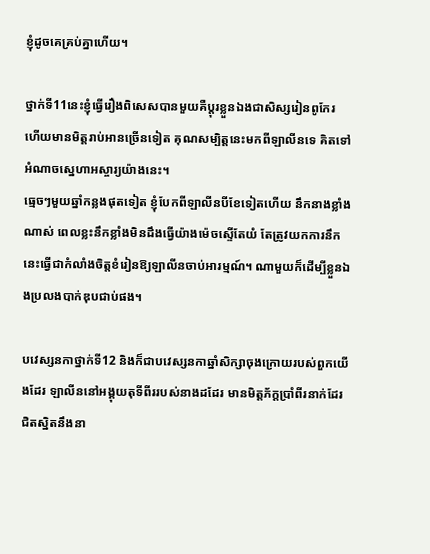ខ្ញុំដូចគេគ្រប់គ្នាហើយ។

ថ្នាក់ទី11នេះខ្ញុំធ្វើរឿងពិសេសបានមួយគឺប្តុរខ្លួនឯងជាសិស្សរៀនពូកែរ ហើយមានមិត្តរាប់អានច្រើនទៀត គុណសម្បិត្តនេះមកពីឡាលីនទេ គិតទៅអំណាចស្នេហាអស្ចារ្យយ៉ាងនេះ។
ធ្មេចៗមួយឆ្នាំកន្លងផុតទៀត ខ្ញុំបែកពីឡាលីនបីខែទៀតហើយ នឹកនាងខ្លាំងណាស់ ពេលខ្លះនឹកខ្លាំងមិនដឹងធ្វើយ៉ាងម៉េចស្ទើតែយំ តែត្រូវយកការនឹកនេះធ្វើជាកំលាំងចិត្តខំរៀនឱ្យឡាលីនចាប់អារម្មណ៍។ ណាមួយក៏ដើម្បីខ្លួនឯងប្រលងបាក់ឌុបជាប់ផង។

បវេស្សនកាថ្នាក់ទី12 និងក៏ជាបវេស្សនកាឆ្នាំសិក្សាចុងក្រោយរបស់ពួកយើងដែរ ឡាលីននៅអង្គុយតុទីពីររបស់នាងដដែរ មានមិត្តភ័ក្តប្រាំពីរនាក់ដែរជិតស្និតនឹងនា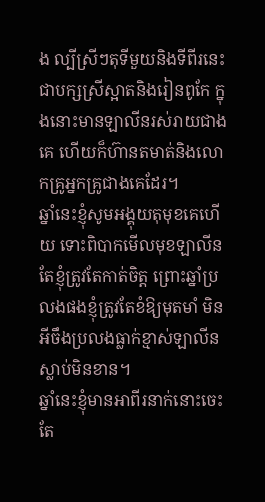ង ល្បីស្រីៗតុទីមួយនិងទីពីរនេះជាបក្សស្រីស្អាតនិងរៀនពូកែ ក្នុងនោះមានឡាលីនរស់រាយជាងគេ ហើយក៏ហ៊ានតមាត់និងលោកគ្រូអ្នកគ្រូជាងគេដែរ។
ឆ្នាំនេះខ្ញុំសូមអង្គុយតុមុខគេហើយ ទោះពិបាកមើលមុខឡាលីនតែខ្ញុំត្រូវតែកាត់ចិត្ត ព្រោះឆ្នាំប្រលងផងខ្ញុំត្រូវតែខំឱ្យមុតមាំ មិនអីចឹងប្រលងធ្លាក់ខ្មាស់ឡាលីនស្លាប់មិនខាន។
ឆ្នាំនេះខ្ញុំមានអាពីរនាក់នោះចេះតែ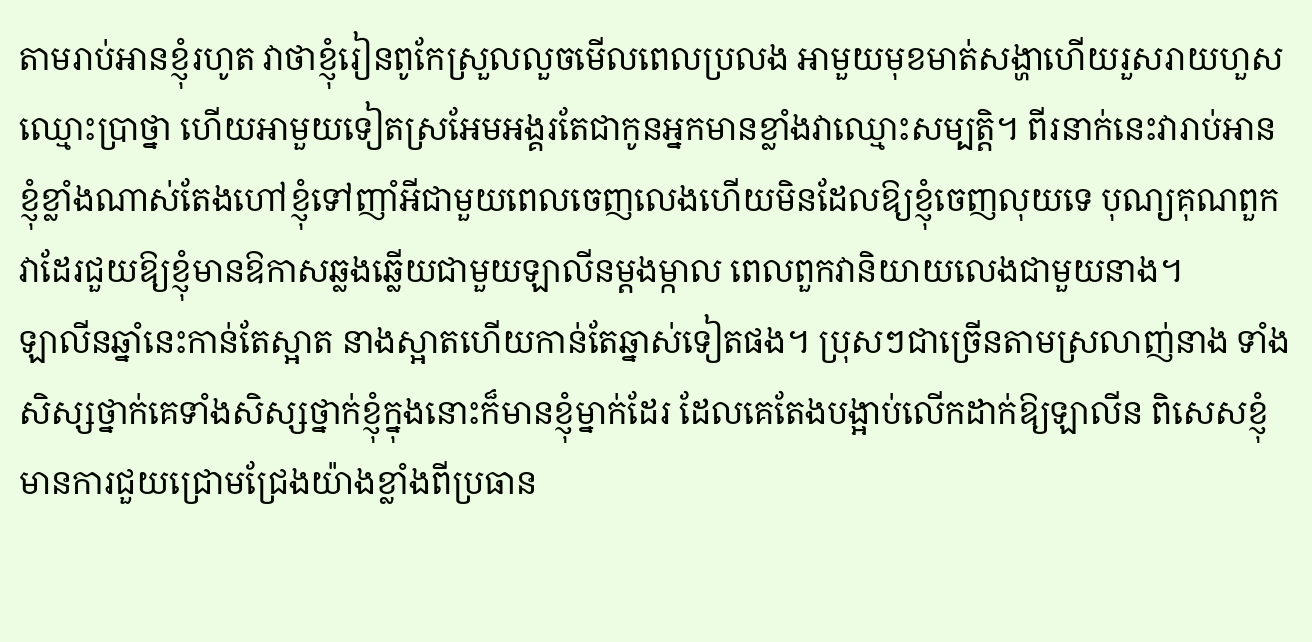តាមរាប់អានខ្ញុំរហូត វាថាខ្ញុំរៀនពូកែស្រួលលួចមើលពេលប្រលង អាមួយមុខមាត់សង្ហាហើយរួសរាយហួសឈ្មោះប្រាថ្នា ហើយអាមួយទៀតស្រអែមអង្គរតែជាកូនអ្នកមានខ្លាំងវាឈ្មោះសម្បត្តិ។ ពីរនាក់នេះវារាប់អានខ្ញុំខ្លាំងណាស់តែងហៅខ្ញុំទៅញាំអីជាមួយពេលចេញលេងហើយមិនដែលឱ្យខ្ញុំចេញលុយទេ បុណ្យគុណពួកវាដែរជួយឱ្យខ្ញុំមានឱកាសឆ្លងឆ្លើយជាមួយឡាលីនម្តងម្កាល ពេលពួកវានិយាយលេងជាមួយនាង។
ឡាលីនឆ្នាំនេះកាន់តែស្អាត នាងស្អាតហើយកាន់តែឆ្នាស់ទៀតផង។ ប្រុសៗជាច្រើនតាមស្រលាញ់នាង ទាំងសិស្សថ្នាក់គេទាំងសិស្សថ្នាក់ខ្ញុំក្នុងនោះក៏មានខ្ញុំម្នាក់ដែរ ដែលគេតែងបង្អាប់លើកដាក់ឱ្យឡាលីន ពិសេសខ្ញុំមានការជួយជ្រោមជ្រែងយ៉ាងខ្លាំងពីប្រធាន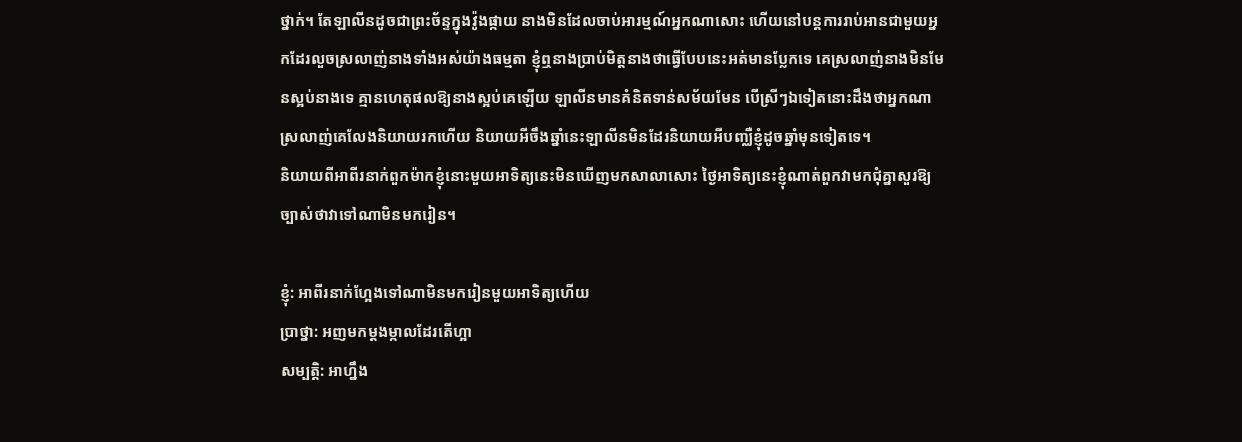ថ្នាក់។ តែឡាលីនដូចជាព្រះច័ន្ទក្នុងវ៉ូងផ្កាយ នាងមិនដែលចាប់អារម្មណ៍អ្នកណាសោះ ហើយនៅបន្តការរាប់អានជាមួយអ្នកដែរលួចស្រលាញ់នាងទាំងអស់យ៉ាងធម្មតា ខ្ញុំឮនាងប្រាប់មិត្តនាងថាធ្វើបែបនេះអត់មានប្លែកទេ គេស្រលាញ់នាងមិនមែនស្អប់នាងទេ គ្មានហេតុផលឱ្យនាងស្អប់គេឡើយ ឡាលីនមានគំនិតទាន់សម័យមែន បើស្រីៗឯទៀតនោះដឹងថាអ្នកណាស្រលាញ់គេលែងនិយាយរកហើយ និយាយអីចឹងឆ្នាំនេះឡាលីនមិនដែរនិយាយអីបញ្ឈឺខ្ញុំដូចឆ្នាំមុនទៀតទេ។
និយាយពីអាពីរនាក់ពួកម៉ាកខ្ញុំនោះមួយអាទិត្យនេះមិនឃើញមកសាលាសោះ ថ្ងៃអាទិត្យនេះខ្ញុំណាត់ពួកវាមកជុំគ្នាសួរឱ្យច្បាស់ថាវាទៅណាមិនមករៀន។

ខ្ញុំ: អាពីរនាក់ហ្អែងទៅណាមិនមករៀនមួយអាទិត្យហើយ
ប្រាថ្នា: អញមកម្តងម្កាលដែរតើហ្អា
សម្បត្តិ: អាហ្នឹង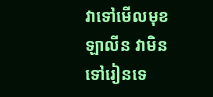វាទៅមើលមុខឡាលីន វាមិនទៅរៀនទេ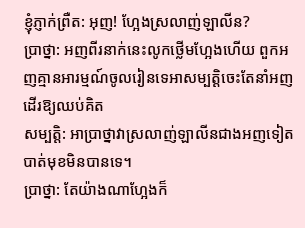ខ្ញុំភ្ញាក់ព្រឺត: អុញ! ហ្អែងស្រលាញ់ឡាលីន?
ប្រាថ្នា: អញពីរនាក់នេះលូកថ្លើមហ្អែងហើយ ពួកអញគ្មានអារម្មណ៍ចូលរៀនទេអាសម្បត្តិចេះតែនាំអញដើរឱ្យឈប់គិត
សម្បត្តិ: អាប្រាថ្នាវាស្រលាញ់ឡាលីនជាងអញទៀតបាត់មុខមិនបានទេ។
ប្រាថ្នា: តែយ៉ាងណាហ្អែងក៏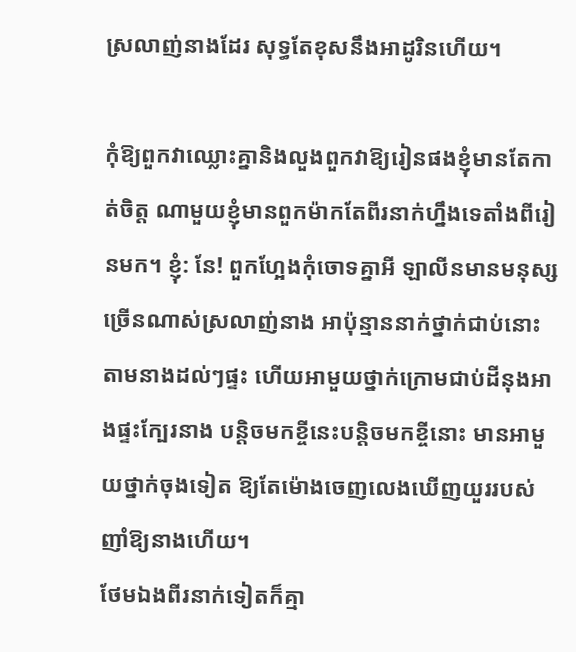ស្រលាញ់នាងដែរ សុទ្ធតែខុសនឹងអាដូរិនហើយ។

កុំឱ្យពួកវាឈ្លោះគ្នានិងលួងពួកវាឱ្យរៀនផងខ្ញុំមានតែកាត់ចិត្ត ណាមួយខ្ញុំមានពួកម៉ាកតែពីរនាក់ហ្នឹងទេតាំងពីរៀនមក។ ខ្ញុំ: នែ! ពួកហ្អែងកុំចោទគ្នាអី ឡាលីនមានមនុស្សច្រើនណាស់ស្រលាញ់នាង អាប៉ុន្មាននាក់ថ្នាក់ជាប់នោះតាមនាងដល់ៗផ្ទះ ហើយអាមួយថ្នាក់ក្រោមជាប់ដីនុងអាងផ្ទះក្បែរនាង បន្តិចមកខ្ចីនេះបន្តិចមកខ្ចីនោះ មានអាមួយថ្នាក់ចុងទៀត ឱ្យតែម៉ោងចេញលេងឃើញយួររបស់ញាំឱ្យនាងហើយ។
ថែមឯងពីរនាក់ទៀតក៏គ្មា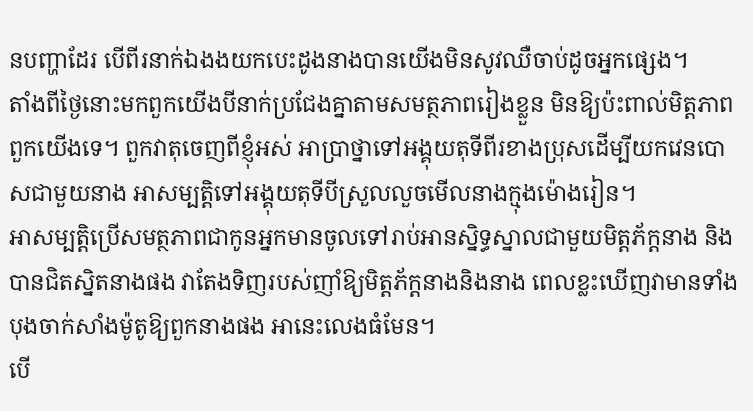នបញ្ហាដែរ បើពីរនាក់ឯងងយកបេះដូងនាងបានយើងមិនសូវឈឺចាប់ដូចអ្នកផ្សេង។
តាំងពីថ្ងៃនោះមកពួកយើងបីនាក់ប្រជែងគ្នាតាមសមត្ថភាពរៀងខ្លួន មិនឱ្យប៉ះពាល់មិត្តភាពពួកយើងទេ។ ពួកវាតុចេញពីខ្ញុំអស់ អាប្រាថ្នាទៅអង្គុយតុទីពីរខាងប្រុសដើម្បីយកវេនបោសជាមួយនាង អាសម្បត្តិទៅអង្គុយតុទីបីស្រួលលួចមើលនាងក្មុងម៉ោងរៀន។
អាសម្បត្តិប្រើសមត្ថភាពជាកូនអ្នកមានចូលទៅរាប់អានស្និទ្ធស្នាលជាមួយមិត្តភ័ក្តនាង និងបានជិតស្និតនាងផង វាតែងទិញរបស់ញាំឱ្យមិត្តភ័ក្តនាងនិងនាង ពេលខ្លះឃើញវាមានទាំងបុងចាក់សាំងម៉ូតូឱ្យពួកនាងផង អានេះលេងធំមែន។
បើ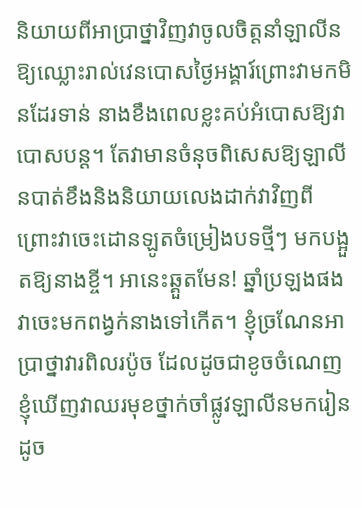និយាយពីអាប្រាថ្នាវិញវាចូលចិត្តនាំឡាលីនឱ្យឈ្លោះរាល់វេនបោសថ្ងៃអង្គារ៍ព្រោះវាមកមិនដែរទាន់ នាងខឹងពេលខ្លះគប់អំបោសឱ្យវាបោសបន្ត។ តែវាមានចំនុចពិសេសឱ្យឡាលីនបាត់ខឹងនិងនិយាយលេងដាក់វាវិញពីព្រោះវាចេះដោនឡូតចំម្រៀងបទថ្មីៗ មកបង្អួតឱ្យនាងខ្ចី។ អានេះឆ្គួតមែន! ឆ្នាំប្រឡងផងវាចេះមកពង្វក់នាងទៅកើត។ ខ្ញុំច្រណែនអាប្រាថ្នាវារពិលរប៉ូច ដែលដូចជាខូចចំណេញ ខ្ញុំឃើញវាឈរមុខថ្នាក់ចាំផ្លូវឡាលីនមករៀនដូច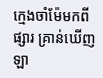ក្មេងចាំម៉ែមកពីផ្សារ គ្រាន់ឃើញឡា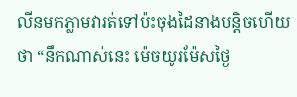លីនមកភ្លាមវារត់ទៅប៉ះចុងដៃនាងបន្តិចហើយថា “នឹកណាស់នេះ ម៉េចយូរម៉ែសថ្ងៃ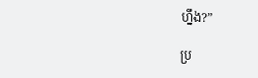ហ្នឹង?”

ប្រ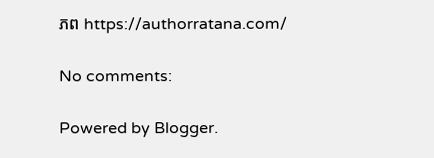ភព https://authorratana.com/

No comments:

Powered by Blogger.